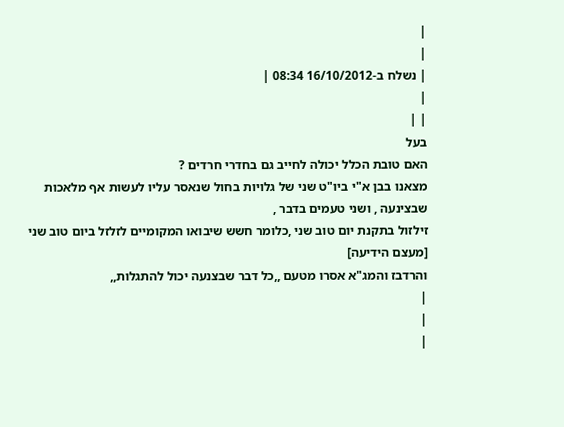|
|
| נשלח ב-16/10/2012 08:34 |
|
| |
בעל
האם טובת הכלל יכולה לחייב גם בחדרי חרדים ?
מצאנו בבן א"י ביו"ט שני של גלויות בחול שנאסר עליו לעשות אף מלאכות שבצינעה , ושני טעמים בדבר ,
זילזול בתקנת יום טוב שני ,כלומר חשש שיבואו המקומיים לזלזל ביום טוב שני [מעצם הידיעה]
והרדבז והמג"א אסרו מטעם ,,כל דבר שבצנעה יכול להתגלות,,
|
|
|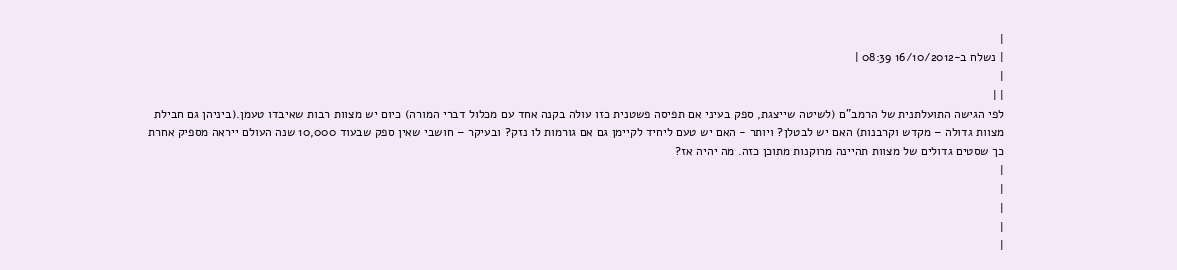|
| נשלח ב-16/10/2012 08:39 |
|
| |
לפי הגישה התועלתנית של הרמב"ם (לשיטה שייצגת, ספק בעיני אם תפיסה פשטנית כזו עולה בקנה אחד עם מכלול דברי המורה) כיום יש מצוות רבות שאיבדו טעמן.(ביניהן גם חבילת מצוות גדולה – מקדש וקרבנות) האם יש לבטלן? ויותר - האם יש טעם ליחיד לקיימן גם אם גורמות לו נזק? ובעיקר – חושבי שאין ספק שבעוד 10,000 שנה העולם ייראה מספיק אחרת כך שסטים גדולים של מצוות תהיינה מרוקנות מתוכן כזה. מה יהיה אז?
|
|
|
|
|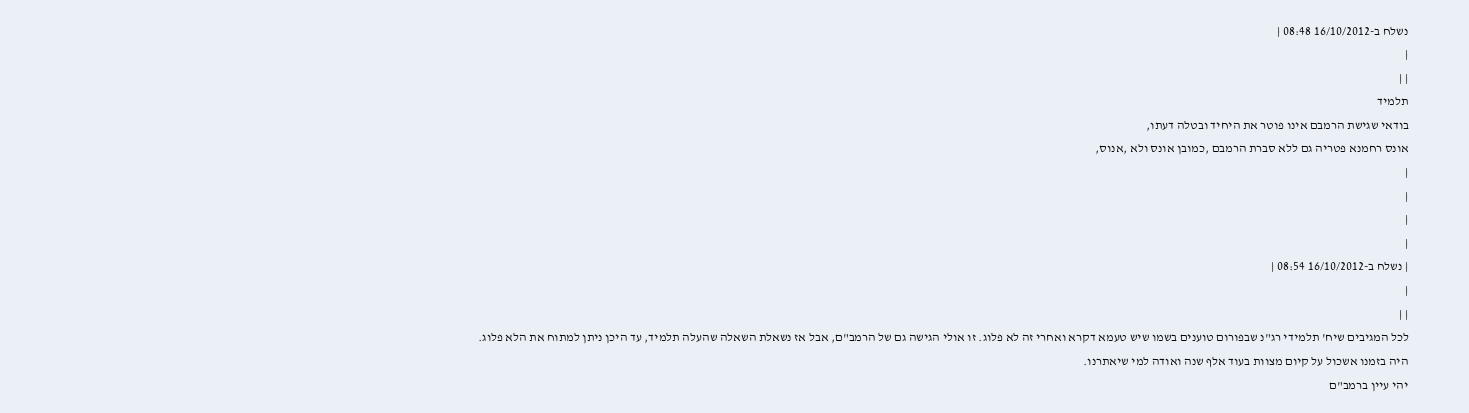נשלח ב-16/10/2012 08:48 |
|
| |
תלמיד
בודאי שגישת הרמבם אינו פוטר את היחיד ובטלה דעתו,
אונס רחמנא פטריה גם ללא סברת הרמבם ,כמובן אונס ולא ,אנוס,
|
|
|
|
| נשלח ב-16/10/2012 08:54 |
|
| |
לכל המגיבים שיח' תלמידי רג"נ שבפורום טוענים בשמו שיש טעמא דקרא ואחרי זה לא פלוג. זו אולי הגישה גם של הרמב"ם, אבל אז נשאלת השאלה שהעלה תלמיד, עד היכן ניתן למתוח את הלא פלוג.
היה בזמנו אשכול על קיום מצוות בעוד אלף שנה ואודה למי שיאתרנו.
יהי עיין ברמב"ם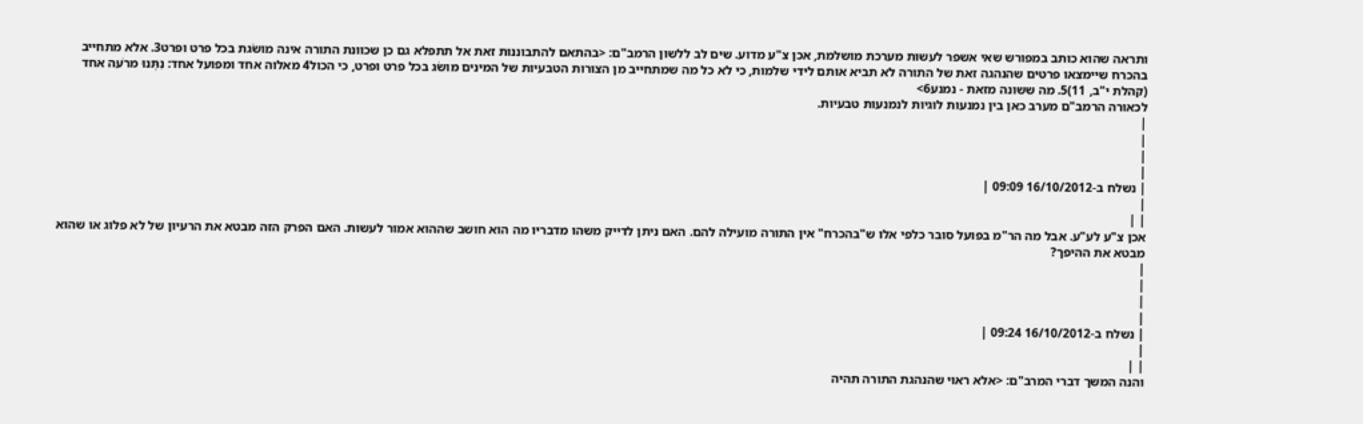ותראה שהוא כותב במפורש שאי אשפר לעשות מערכת מושלמת, אכן צ"ע מדוע. שים לב ללשון הרמב"ם: <בהתאם להתבוננות זאת אל תתפלא גם כן שכוונת התורה אינה מושׂגת בכל פרט ופרט3. אלא מתחייב בהכרח שיימצאו פרטים שהנהגה זאת של התורה לא תביא אותם לידי שלמות, כי לא כל מה שמתחייב מן הצורות הטבעיות של המינים מושׂג בכל פרט ופרט, כי הכול4 מאלוה אחד ומפועל אחד: נִתְּנוּ מרֹעה אחד (קהלת י"ב, 11)5. מה ששונה מזאת - נמנע6>
לכאורה הרמב"ם מערב כאן בין נמנעות לוגיות לנמנעות טבעיות.
|
|
|
|
| נשלח ב-16/10/2012 09:09 |
|
| |
אכן צ"ע לע"ע. אבל מה הר"מ בפועל סובר כלפי אלו ש"בהכרח" אין התורה מועילה להם. האם ניתן לדייק משהו מדבריו מה הוא חושב שההוא אמור לעשות. האם הפרק הזה מבטא את הרעיון של לא פלוג או שהוא מבטא את ההיפך?
|
|
|
|
| נשלח ב-16/10/2012 09:24 |
|
| |
והנה המשך דברי המרב"ם: <אלא ראוי שהנהגת התורה תהיה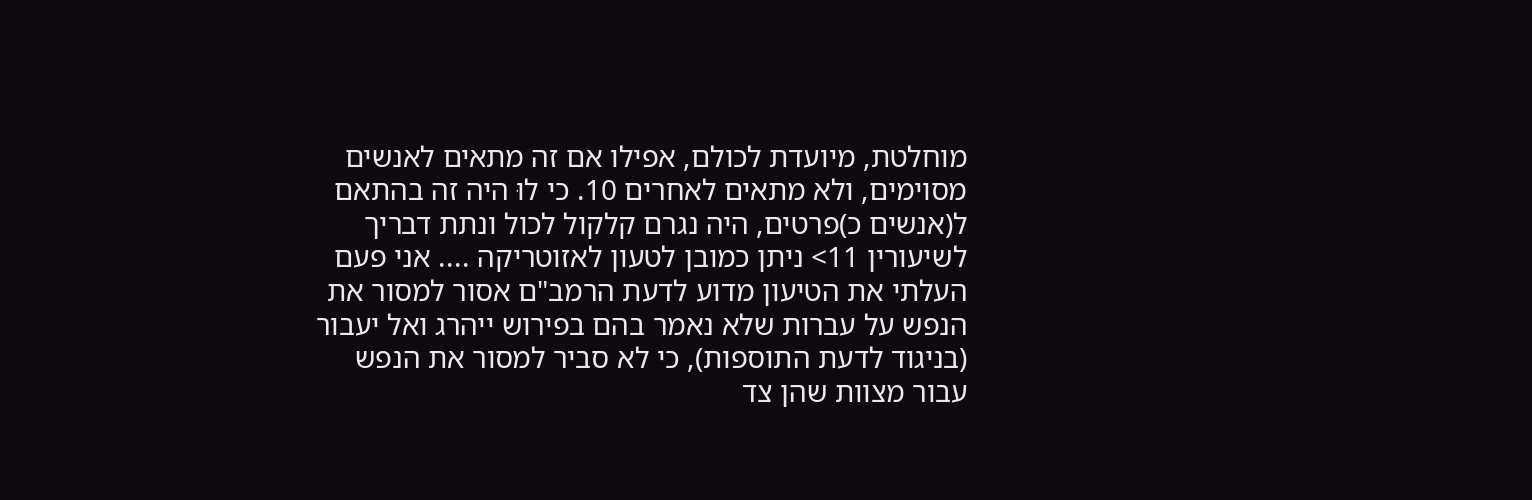מוחלטת, מיועדת לכולם, אפילו אם זה מתאים לאנשים מסוימים, ולא מתאים לאחרים 10. כי לוּ היה זה בהתאם ל(אנשים כ)פרטים, היה נגרם קלקול לכול ונתת דבריך לשיעורין 11> ניתן כמובן לטעון לאזוטריקה .... אני פעם העלתי את הטיעון מדוע לדעת הרמב"ם אסור למסור את הנפש על עברות שלא נאמר בהם בפירוש ייהרג ואל יעבור (בניגוד לדעת התוספות), כי לא סביר למסור את הנפש עבור מצוות שהן צד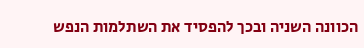הכוונה השניה ובכך להפסיד את השתלמות הנפש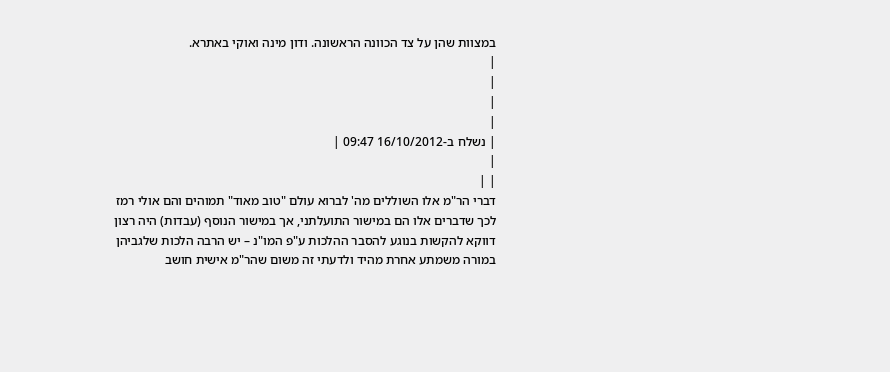במצוות שהן על צד הכוונה הראשונה. ודון מינה ואוקי באתרא.
|
|
|
|
| נשלח ב-16/10/2012 09:47 |
|
| |
דברי הר"מ אלו השוללים מה' לברוא עולם "טוב מאוד" תמוהים והם אולי רמז לכך שדברים אלו הם במישור התועלתני, אך במישור הנוסף (עבדות) היה רצון דווקא להקשות בנוגע להסבר ההלכות ע"פ המו"נ – יש הרבה הלכות שלגביהן במורה משמתע אחרת מהיד ולדעתי זה משום שהר"מ אישית חושב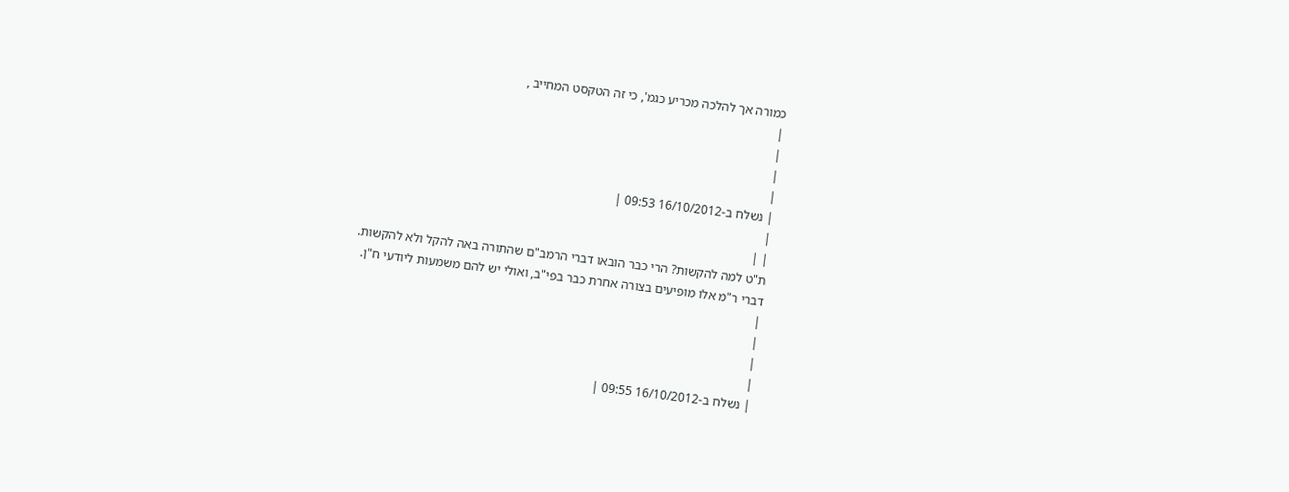כמורה אך להלכה מכריע כגמ', כי זה הטקסט המחייב ,
|
|
|
|
| נשלח ב-16/10/2012 09:53 |
|
| |
ת"ט למה להקשות? הרי כבר הובאו דברי הרמב"ם שהתורה באה להקל ולא להקשות.
דברי ר"מ אלו מופיעים בצורה אחרת כבר בפי"ב, ואולי יש להם משמעות ליודעי ח"ן.
|
|
|
|
| נשלח ב-16/10/2012 09:55 |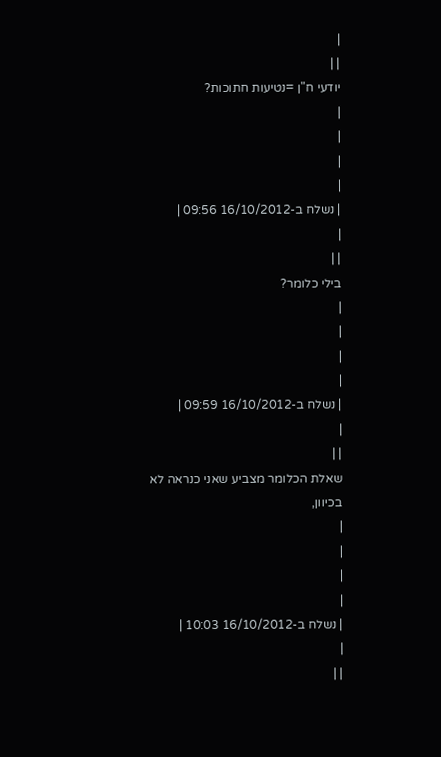|
| |
יודעי ח"ן =נטיעות חתוכות?
|
|
|
|
| נשלח ב-16/10/2012 09:56 |
|
| |
בילי כלומר?
|
|
|
|
| נשלח ב-16/10/2012 09:59 |
|
| |
שאלת הכלומר מצביע שאני כנראה לא בכיוון,
|
|
|
|
| נשלח ב-16/10/2012 10:03 |
|
| |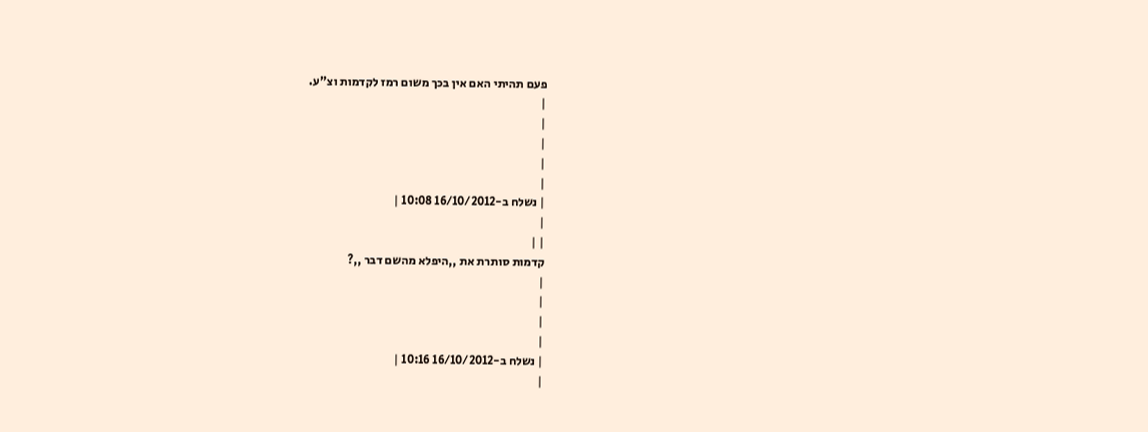פעם תהיתי האם אין בכך משום רמז לקדמות וצ"ע.
|
|
|
|
|
| נשלח ב-16/10/2012 10:08 |
|
| |
קדמות סותרת את ,,היפלא מהשם דבר ,,?
|
|
|
|
| נשלח ב-16/10/2012 10:16 |
|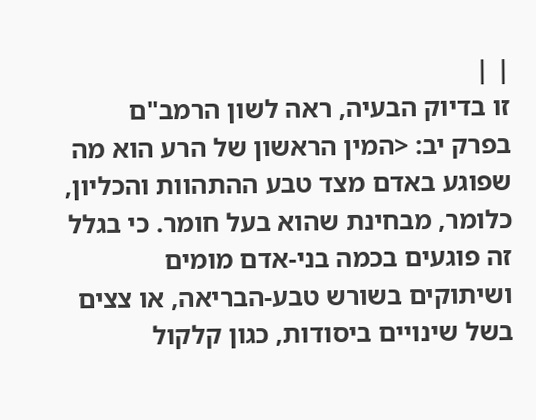| |
זו בדיוק הבעיה, ראה לשון הרמב"ם בפרק יב: <המין הראשון של הרע הוא מה שפוגע באדם מצד טבע ההתהוות והכליון, כלומר, מבחינת שהוא בעל חומר. כי בגלל זה פוגעים בכמה בני-אדם מומים ושיתוקים בשורש טבע-הבריאה, או צצים בשל שינויים ביסודות, כגון קלקול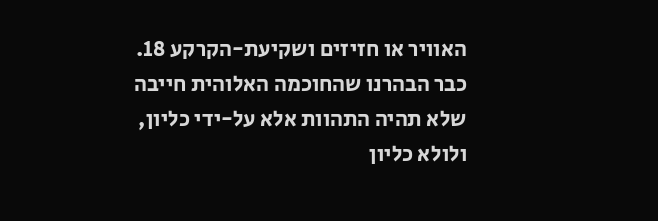האוויר או חזיזים ושקיעת-הקרקע 18. כבר הבהרנו שהחוכמה האלוהית חייבה שלא תהיה התהוות אלא על-ידי כליון, ולולא כליון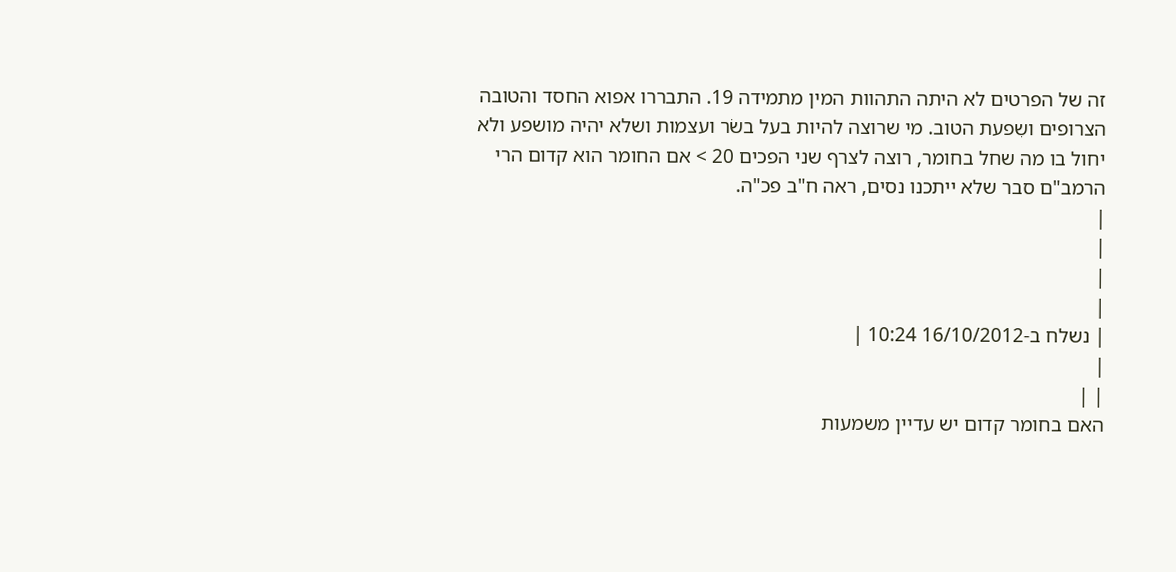זה של הפרטים לא היתה התהוות המין מתמידה 19. התבררו אפוא החסד והטובה הצרופים ושִפעת הטוב. מי שרוצה להיות בעל בשׂר ועצמות ושלא יהיה מושפע ולא יחול בו מה שחל בחומר, רוצה לצרף שני הפכים 20 > אם החומר הוא קדום הרי הרמב"ם סבר שלא ייתכנו נסים, ראה ח"ב פכ"ה.
|
|
|
|
| נשלח ב-16/10/2012 10:24 |
|
| |
האם בחומר קדום יש עדיין משמעות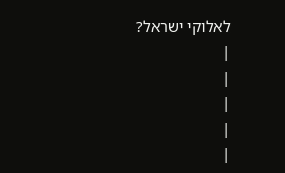לאלוקי ישראל?
|
|
|
|
|